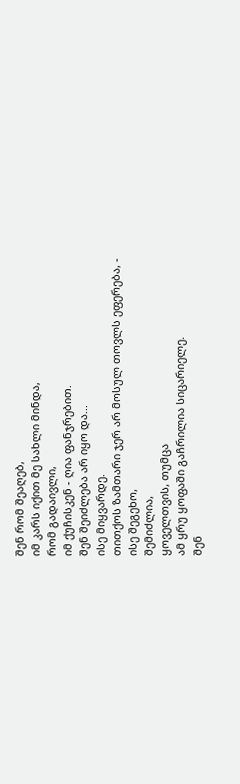შენ რომ შეაღებ,
იმ კარს იქით მე სახლი მინდა,
რომ გადაივლი,
იმ ქუჩისკენ - ღია ფანჯრებით.
შენ შეიძლება არ იყო და...
ისე მიყვარდე.
თითქოს ზამთარი ჯერ არ მოსულ თოვლს ეფერება, -
ისე შეგეხო,
შემიძლია,
ყოველთვის, თუმცა
ამ ყრუ ყოფაში გაჩრილია სიცარიელე.
შენ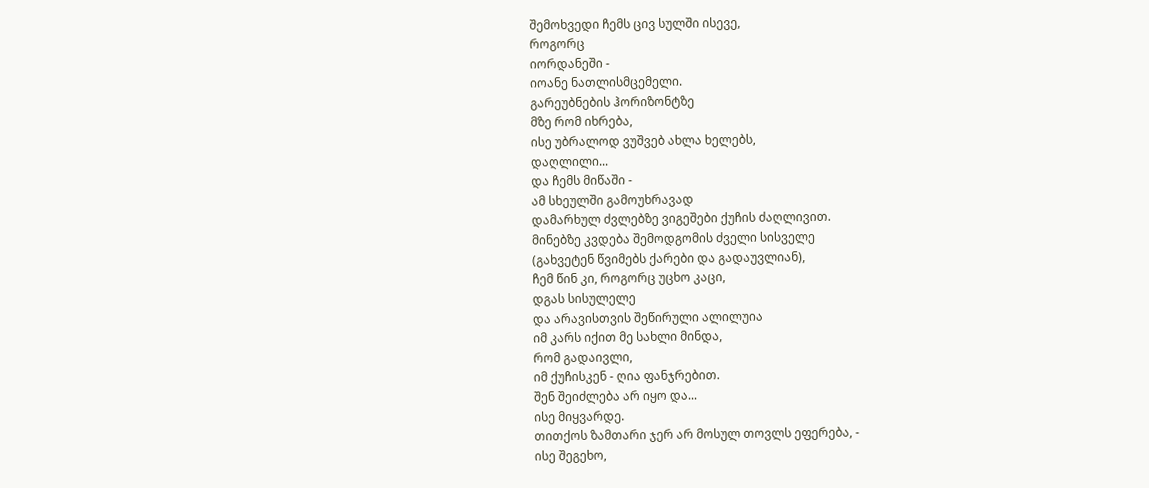შემოხვედი ჩემს ცივ სულში ისევე,
როგორც
იორდანეში -
იოანე ნათლისმცემელი.
გარეუბნების ჰორიზონტზე
მზე რომ იხრება,
ისე უბრალოდ ვუშვებ ახლა ხელებს,
დაღლილი...
და ჩემს მიწაში -
ამ სხეულში გამოუხრავად
დამარხულ ძვლებზე ვიგეშები ქუჩის ძაღლივით.
მინებზე კვდება შემოდგომის ძველი სისველე
(გახვეტენ წვიმებს ქარები და გადაუვლიან),
ჩემ წინ კი, როგორც უცხო კაცი,
დგას სისულელე
და არავისთვის შეწირული ალილუია
იმ კარს იქით მე სახლი მინდა,
რომ გადაივლი,
იმ ქუჩისკენ - ღია ფანჯრებით.
შენ შეიძლება არ იყო და...
ისე მიყვარდე.
თითქოს ზამთარი ჯერ არ მოსულ თოვლს ეფერება, -
ისე შეგეხო,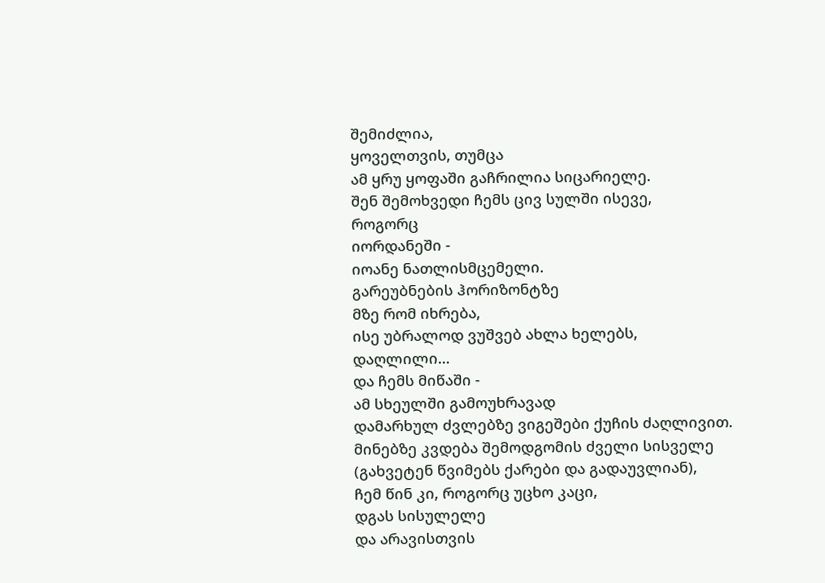შემიძლია,
ყოველთვის, თუმცა
ამ ყრუ ყოფაში გაჩრილია სიცარიელე.
შენ შემოხვედი ჩემს ცივ სულში ისევე,
როგორც
იორდანეში -
იოანე ნათლისმცემელი.
გარეუბნების ჰორიზონტზე
მზე რომ იხრება,
ისე უბრალოდ ვუშვებ ახლა ხელებს,
დაღლილი...
და ჩემს მიწაში -
ამ სხეულში გამოუხრავად
დამარხულ ძვლებზე ვიგეშები ქუჩის ძაღლივით.
მინებზე კვდება შემოდგომის ძველი სისველე
(გახვეტენ წვიმებს ქარები და გადაუვლიან),
ჩემ წინ კი, როგორც უცხო კაცი,
დგას სისულელე
და არავისთვის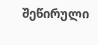შეწირული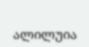ალილუია